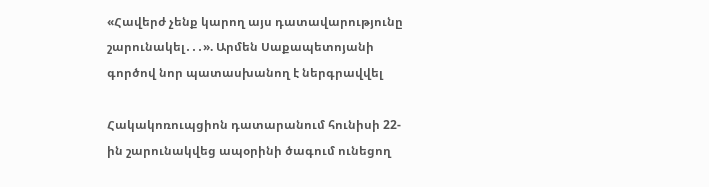«Հավերժ չենք կարող այս դատավարությունը շարունակել․․․». Արմեն Սաքապետոյանի գործով նոր պատասխանող է ներգրավվել

Հակակոռուպցիոն դատարանում հունիսի 22-ին շարունակվեց ապօրինի ծագում ունեցող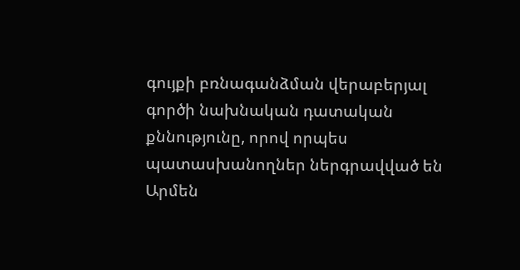գույքի բռնագանձման վերաբերյալ գործի նախնական դատական քննությունը, որով որպես պատասխանողներ ներգրավված են Արմեն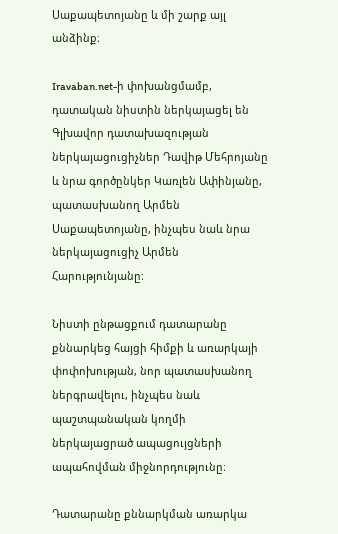Սաքապետոյանը և մի շարք այլ անձինք։

Iravaban.net-ի փոխանցմամբ, դատական նիստին ներկայացել են Գլխավոր դատախազության ներկայացուցիչներ Դավիթ Մեհրոյանը և նրա գործընկեր Կառլեն Ափինյանը, պատասխանող Արմեն Սաքապետոյանը, ինչպես նաև նրա ներկայացուցիչ Արմեն Հարությունյանը։

Նիստի ընթացքում դատարանը քննարկեց հայցի հիմքի և առարկայի փոփոխության, նոր պատասխանող ներգրավելու, ինչպես նաև պաշտպանական կողմի ներկայացրած ապացույցների ապահովման միջնորդությունը։

Դատարանը քննարկման առարկա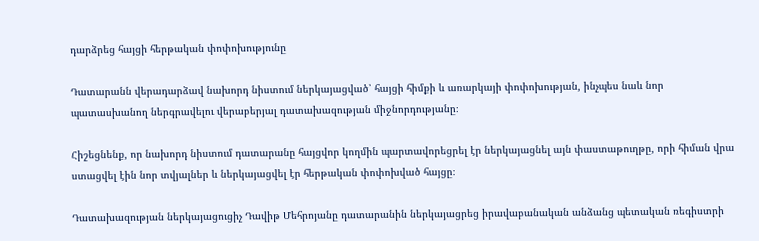դարձրեց հայցի հերթական փոփոխությունը

Դատարանն վերադարձավ նախորդ նիստում ներկայացված՝ հայցի հիմքի և առարկայի փոփոխության, ինչպես նաև նոր պատասխանող ներգրավելու վերաբերյալ դատախազության միջնորդությանը։

Հիշեցնենք, որ նախորդ նիստում դատարանը հայցվոր կողմին պարտավորեցրել էր ներկայացնել այն փաստաթուղթը, որի հիման վրա ստացվել էին նոր տվյալներ և ներկայացվել էր հերթական փոփոխված հայցը։

Դատախազության ներկայացուցիչ Դավիթ Մեհրոյանը դատարանին ներկայացրեց իրավաբանական անձանց պետական ռեգիստրի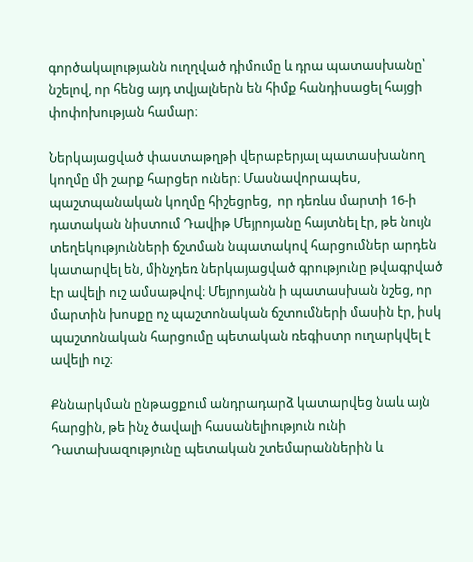գործակալությանն ուղղված դիմումը և դրա պատասխանը՝ նշելով, որ հենց այդ տվյալներն են հիմք հանդիսացել հայցի փոփոխության համար։

Ներկայացված փաստաթղթի վերաբերյալ պատասխանող կողմը մի շարք հարցեր ուներ։ Մասնավորապես, պաշտպանական կողմը հիշեցրեց,  որ դեռևս մարտի 16-ի դատական նիստում Դավիթ Մեյրոյանը հայտնել էր, թե նույն տեղեկությունների ճշտման նպատակով հարցումներ արդեն կատարվել են, մինչդեռ ներկայացված գրությունը թվագրված էր ավելի ուշ ամսաթվով։ Մեյրոյանն ի պատասխան նշեց, որ մարտին խոսքը ոչ պաշտոնական ճշտումների մասին էր, իսկ պաշտոնական հարցումը պետական ռեգիստր ուղարկվել է ավելի ուշ։

Քննարկման ընթացքում անդրադարձ կատարվեց նաև այն հարցին, թե ինչ ծավալի հասանելիություն ունի Դատախազությունը պետական շտեմարաններին և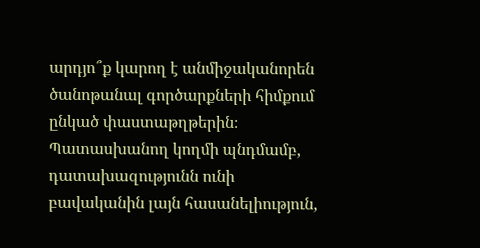արդյո՞ք կարող է անմիջականորեն ծանոթանալ գործարքների հիմքում ընկած փաստաթղթերին։ Պատասխանող կողմի պնդմամբ, դատախազությունն ունի բավականին լայն հասանելիություն,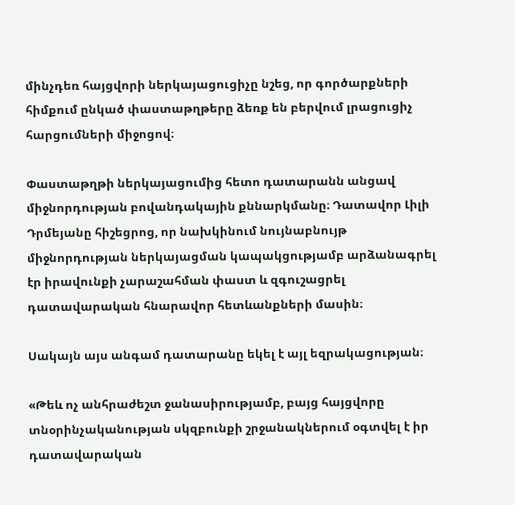մինչդեռ հայցվորի ներկայացուցիչը նշեց, որ գործարքների հիմքում ընկած փաստաթղթերը ձեռք են բերվում լրացուցիչ հարցումների միջոցով։

Փաստաթղթի ներկայացումից հետո դատարանն անցավ միջնորդության բովանդակային քննարկմանը։ Դատավոր Լիլի Դրմեյանը հիշեցրոց, որ նախկինում նույնաբնույթ միջնորդության ներկայացման կապակցությամբ արձանագրել էր իրավունքի չարաշահման փաստ և զգուշացրել դատավարական հնարավոր հետևանքների մասին։

Սակայն այս անգամ դատարանը եկել է այլ եզրակացության։

«Թեև ոչ անհրաժեշտ ջանասիրությամբ, բայց հայցվորը տնօրինչականության սկզբունքի շրջանակներում օգտվել է իր դատավարական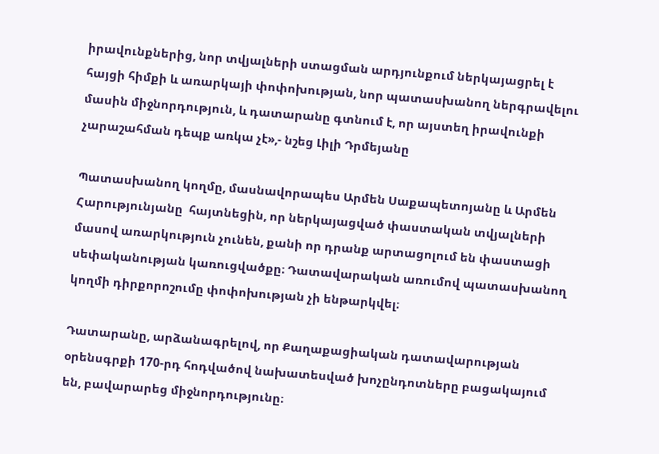իրավունքներից, նոր տվյալների ստացման արդյունքում ներկայացրել է հայցի հիմքի և առարկայի փոփոխության, նոր պատասխանող ներգրավելու մասին միջնորդություն, և դատարանը գտնում է, որ այստեղ իրավունքի չարաշահման դեպք առկա չէ»,- նշեց Լիլի Դրմեյանը

Պատասխանող կողմը, մասնավորապես Արմեն Սաքապետոյանը և Արմեն Հարությունյանը  հայտնեցին, որ ներկայացված փաստական տվյալների մասով առարկություն չունեն, քանի որ դրանք արտացոլում են փաստացի սեփականության կառուցվածքը։ Դատավարական առումով պատասխանող կողմի դիրքորոշումը փոփոխության չի ենթարկվել։

Դատարանը, արձանագրելով, որ Քաղաքացիական դատավարության օրենսգրքի 170-րդ հոդվածով նախատեսված խոչընդոտները բացակայում են, բավարարեց միջնորդությունը։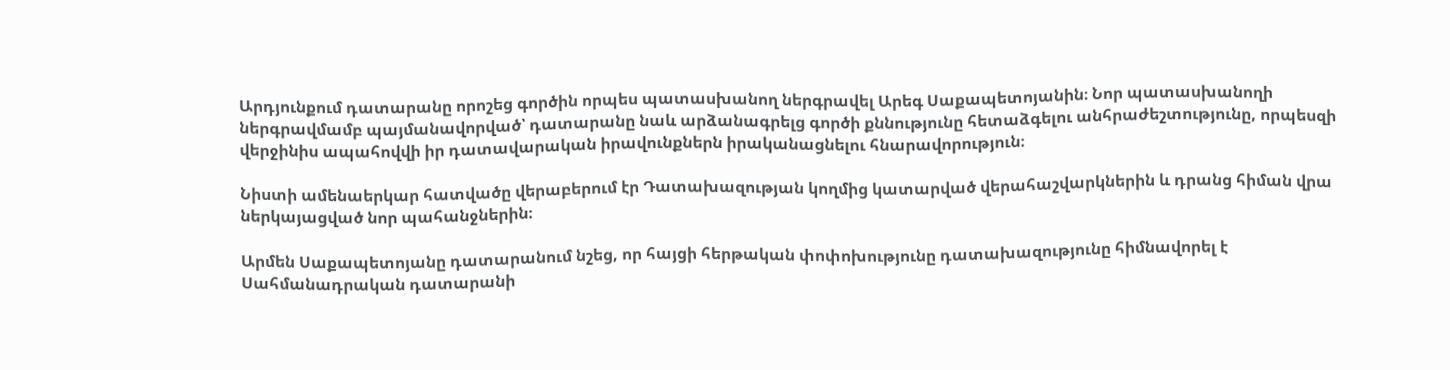Արդյունքում դատարանը որոշեց գործին որպես պատասխանող ներգրավել Արեգ Սաքապետոյանին։ Նոր պատասխանողի ներգրավմամբ պայմանավորված՝ դատարանը նաև արձանագրելց գործի քննությունը հետաձգելու անհրաժեշտությունը, որպեսզի վերջինիս ապահովվի իր դատավարական իրավունքներն իրականացնելու հնարավորություն։

Նիստի ամենաերկար հատվածը վերաբերում էր Դատախազության կողմից կատարված վերահաշվարկներին և դրանց հիման վրա ներկայացված նոր պահանջներին։

Արմեն Սաքապետոյանը դատարանում նշեց, որ հայցի հերթական փոփոխությունը դատախազությունը հիմնավորել է Սահմանադրական դատարանի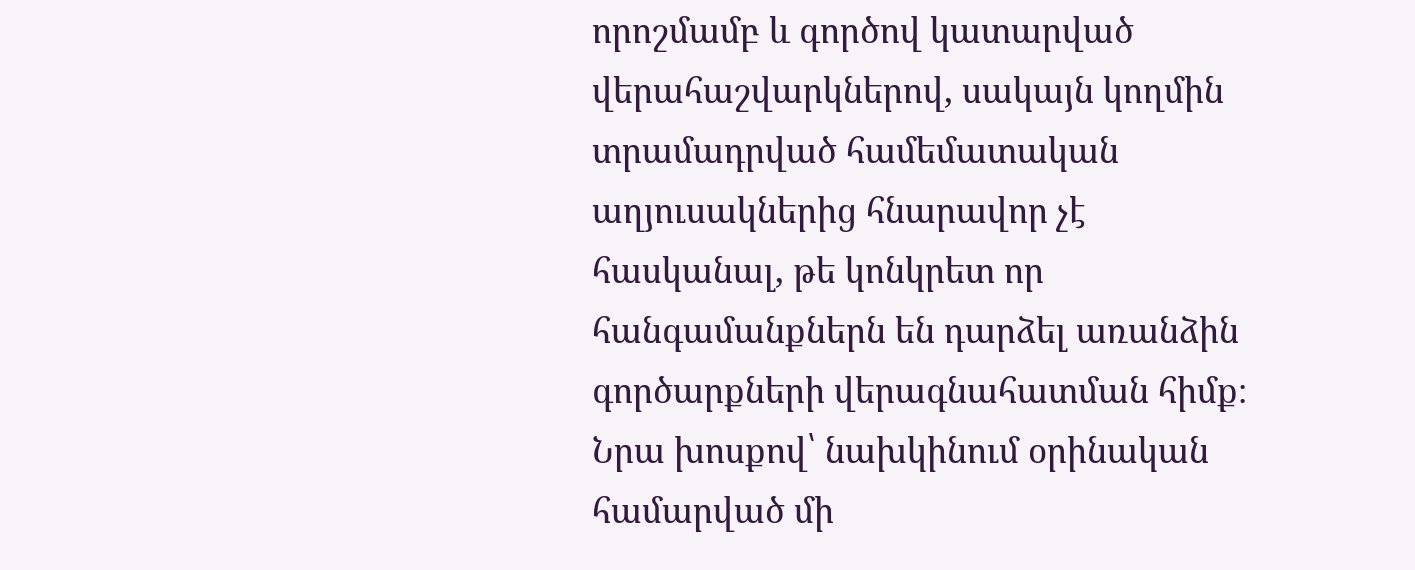որոշմամբ և գործով կատարված վերահաշվարկներով, սակայն կողմին տրամադրված համեմատական աղյուսակներից հնարավոր չէ հասկանալ, թե կոնկրետ որ հանգամանքներն են դարձել առանձին գործարքների վերագնահատման հիմք։ Նրա խոսքով՝ նախկինում օրինական համարված մի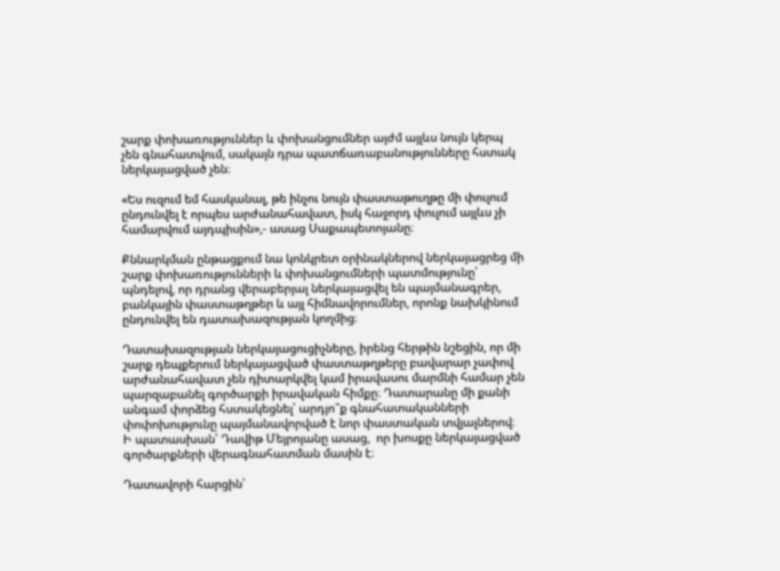շարք փոխառություններ և փոխանցումներ այժմ այլևս նույն կերպ չեն գնահատվում, սակայն դրա պատճառաբանությունները հստակ ներկայացված չեն։

«Ես ուզում եմ հասկանալ, թե ինչու նույն փաստաթուղթը մի փուլում ընդունվել է որպես արժանահավատ, իսկ հաջորդ փուլում այլևս չի համարվում այդպիսին»,- ասաց Սաքապետոյանը։

Քննարկման ընթացքում նա կոնկրետ օրինակներով ներկայացրեց մի շարք փոխառությունների և փոխանցումների պատմությունը՝ պնդելով, որ դրանց վերաբերյալ ներկայացվել են պայմանագրեր, բանկային փաստաթղթեր և այլ հիմնավորումներ, որոնք նախկինում ընդունվել են դատախազության կողմից։

Դատախազության ներկայացուցիչները, իրենց հերթին նշեցին, որ մի շարք դեպքերում ներկայացված փաստաթղթերը բավարար չափով արժանահավատ չեն դիտարկվել կամ իրավասու մարմնի համար չեն պարզաբանել գործարքի իրավական հիմքը։ Դատարանը մի քանի անգամ փորձեց հստակեցնել՝ արդյո՞ք գնահատականների փոփոխությունը պայմանավորված է նոր փաստական տվյալներով։ Ի պատասխան՝ Դավիթ Մեյրոյանը ասաց,  որ խոսքը ներկայացված գործարքների վերագնահատման մասին է։

Դատավորի հարցին՝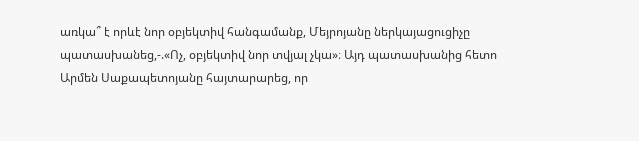առկա՞ է որևէ նոր օբյեկտիվ հանգամանք, Մեյրոյանը ներկայացուցիչը պատասխանեց,-.«Ոչ, օբյեկտիվ նոր տվյալ չկա»։ Այդ պատասխանից հետո Արմեն Սաքապետոյանը հայտարարեց, որ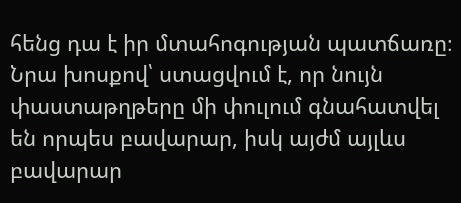հենց դա է իր մտահոգության պատճառը։ Նրա խոսքով՝ ստացվում է, որ նույն փաստաթղթերը մի փուլում գնահատվել են որպես բավարար, իսկ այժմ այլևս բավարար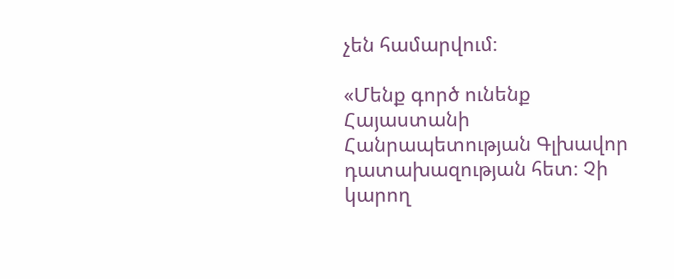չեն համարվում։

«Մենք գործ ունենք Հայաստանի Հանրապետության Գլխավոր դատախազության հետ։ Չի կարող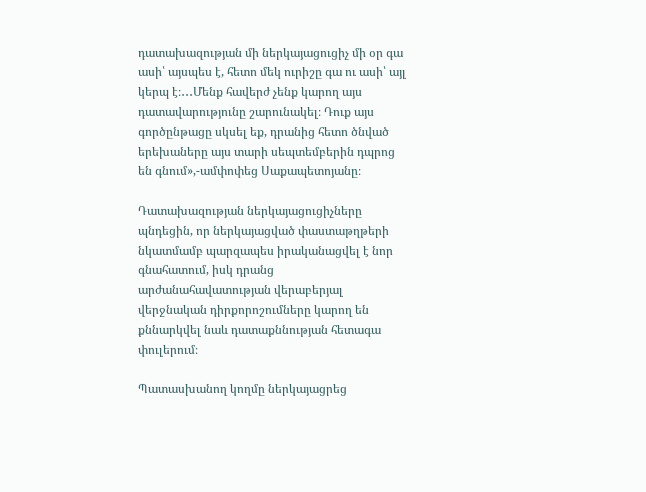դատախազության մի ներկայացուցիչ մի օր գա ասի՝ այսպես է, հետո մեկ ուրիշը գա ու ասի՝ այլ կերպ է։․․․Մենք հավերժ չենք կարող այս դատավարությունը շարունակել։ Դուք այս գործընթացը սկսել եք, դրանից հետո ծնված երեխաները այս տարի սեպտեմբերին դպրոց են գնում»,-ամփոփեց Սաքապետոյանը։

Դատախազության ներկայացուցիչները պնդեցին, որ ներկայացված փաստաթղթերի նկատմամբ պարզապես իրականացվել է նոր գնահատում, իսկ դրանց արժանահավատության վերաբերյալ վերջնական դիրքորոշումները կարող են քննարկվել նաև դատաքննության հետագա փուլերում։

Պատասխանող կողմը ներկայացրեց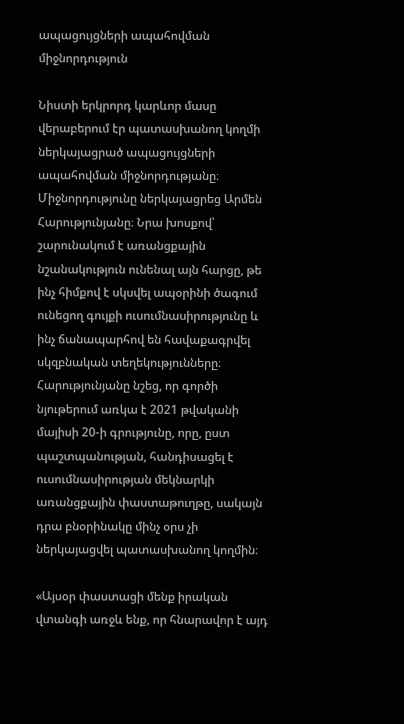ապացույցների ապահովման միջնորդություն

Նիստի երկրորդ կարևոր մասը վերաբերում էր պատասխանող կողմի ներկայացրած ապացույցների ապահովման միջնորդությանը։ Միջնորդությունը ներկայացրեց Արմեն Հարությունյանը։ Նրա խոսքով՝  շարունակում է առանցքային նշանակություն ունենալ այն հարցը, թե ինչ հիմքով է սկսվել ապօրինի ծագում ունեցող գույքի ուսումնասիրությունը և ինչ ճանապարհով են հավաքագրվել սկզբնական տեղեկությունները։ Հարությունյանը նշեց, որ գործի նյութերում առկա է 2021 թվականի մայիսի 20-ի գրությունը, որը, ըստ պաշտպանության, հանդիսացել է ուսումնասիրության մեկնարկի առանցքային փաստաթուղթը, սակայն դրա բնօրինակը մինչ օրս չի ներկայացվել պատասխանող կողմին։

«Այսօր փաստացի մենք իրական վտանգի առջև ենք, որ հնարավոր է այդ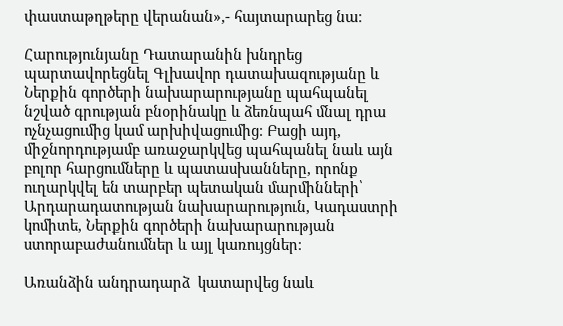փաստաթղթերը վերանան»,- հայտարարեց նա։

Հարությունյանը Դատարանին խնդրեց պարտավորեցնել Գլխավոր դատախազությանը և Ներքին գործերի նախարարությանը պահպանել նշված գրության բնօրինակը և ձեռնպահ մնալ դրա ոչնչացումից կամ արխիվացումից։ Բացի այդ, միջնորդությամբ առաջարկվեց պահպանել նաև այն բոլոր հարցումները և պատասխանները, որոնք ուղարկվել են տարբեր պետական մարմինների՝ Արդարադատության նախարարություն, Կադաստրի կոմիտե, Ներքին գործերի նախարարության ստորաբաժանումներ և այլ կառույցներ։

Առանձին անդրադարձ  կատարվեց նաև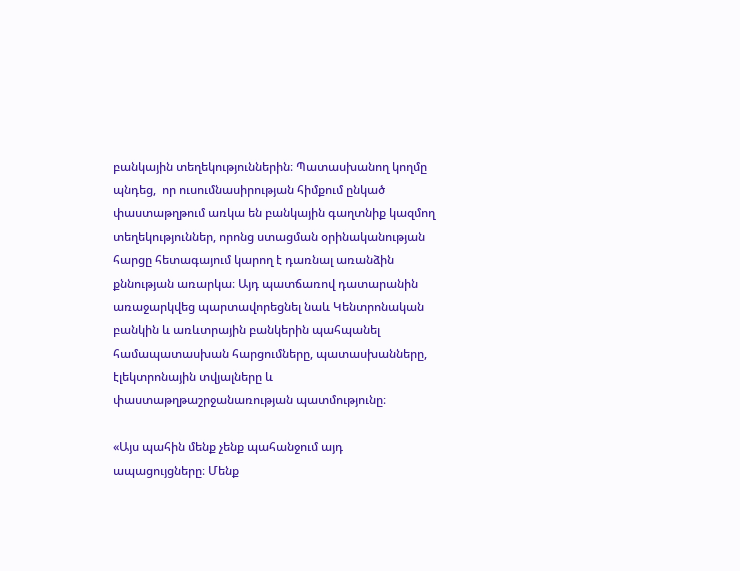բանկային տեղեկություններին։ Պատասխանող կողմը պնդեց,  որ ուսումնասիրության հիմքում ընկած փաստաթղթում առկա են բանկային գաղտնիք կազմող տեղեկություններ, որոնց ստացման օրինականության հարցը հետագայում կարող է դառնալ առանձին քննության առարկա։ Այդ պատճառով դատարանին առաջարկվեց պարտավորեցնել նաև Կենտրոնական բանկին և առևտրային բանկերին պահպանել համապատասխան հարցումները, պատասխանները, էլեկտրոնային տվյալները և փաստաթղթաշրջանառության պատմությունը։

«Այս պահին մենք չենք պահանջում այդ ապացույցները։ Մենք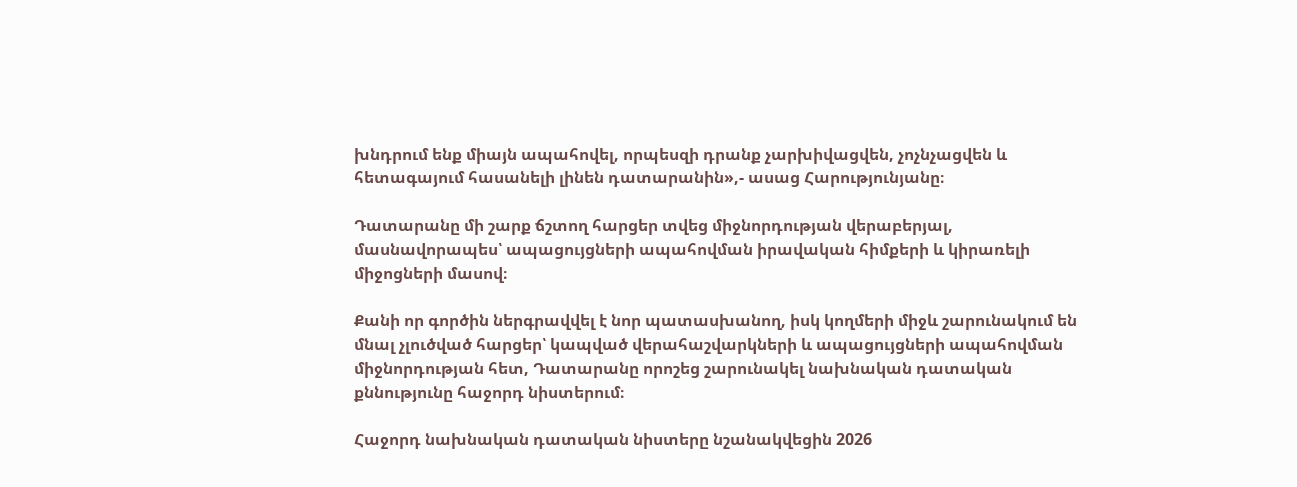խնդրում ենք միայն ապահովել, որպեսզի դրանք չարխիվացվեն, չոչնչացվեն և հետագայում հասանելի լինեն դատարանին»,- ասաց Հարությունյանը։

Դատարանը մի շարք ճշտող հարցեր տվեց միջնորդության վերաբերյալ, մասնավորապես՝ ապացույցների ապահովման իրավական հիմքերի և կիրառելի միջոցների մասով։

Քանի որ գործին ներգրավվել է նոր պատասխանող, իսկ կողմերի միջև շարունակում են մնալ չլուծված հարցեր՝ կապված վերահաշվարկների և ապացույցների ապահովման միջնորդության հետ, Դատարանը որոշեց շարունակել նախնական դատական քննությունը հաջորդ նիստերում։

Հաջորդ նախնական դատական նիստերը նշանակվեցին 2026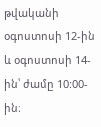թվականի օգոստոսի 12-ին և օգոստոսի 14-ին՝ ժամը 10:00-ին։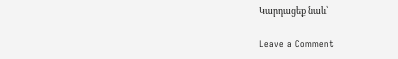Կարդացեք նաև՝

Leave a Comment